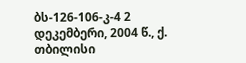ბს-126-106-კ-4 2 დეკემბერი, 2004 წ., ქ. თბილისი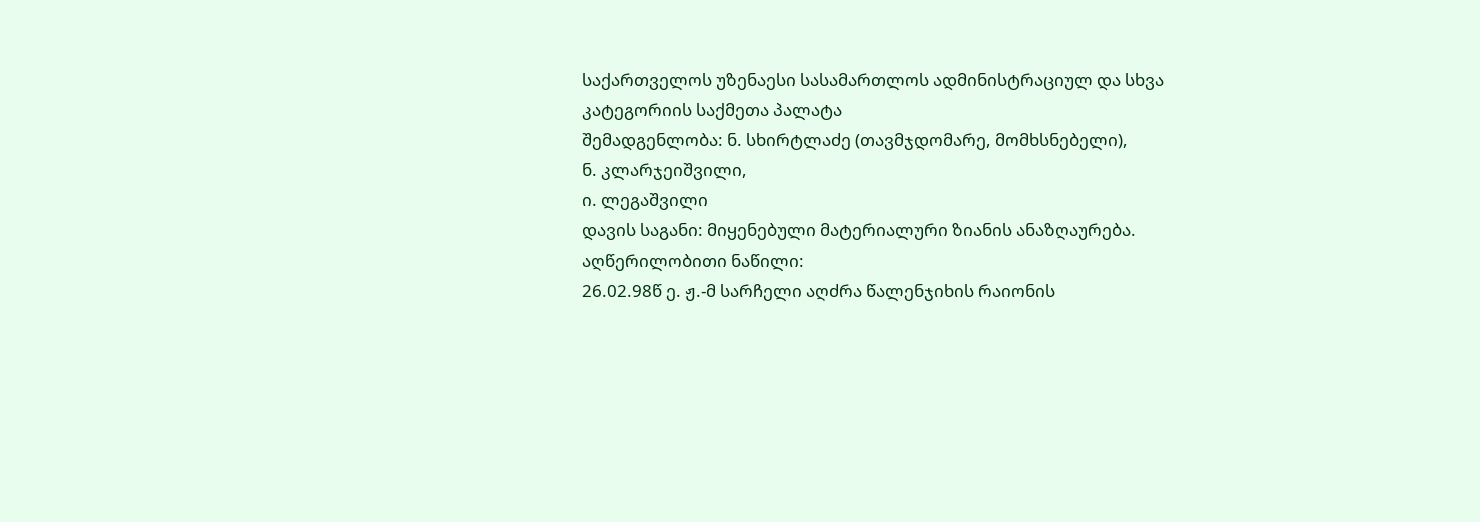საქართველოს უზენაესი სასამართლოს ადმინისტრაციულ და სხვა კატეგორიის საქმეთა პალატა
შემადგენლობა: ნ. სხირტლაძე (თავმჯდომარე, მომხსნებელი),
ნ. კლარჯეიშვილი,
ი. ლეგაშვილი
დავის საგანი: მიყენებული მატერიალური ზიანის ანაზღაურება.
აღწერილობითი ნაწილი:
26.02.98წ ე. ჟ.-მ სარჩელი აღძრა წალენჯიხის რაიონის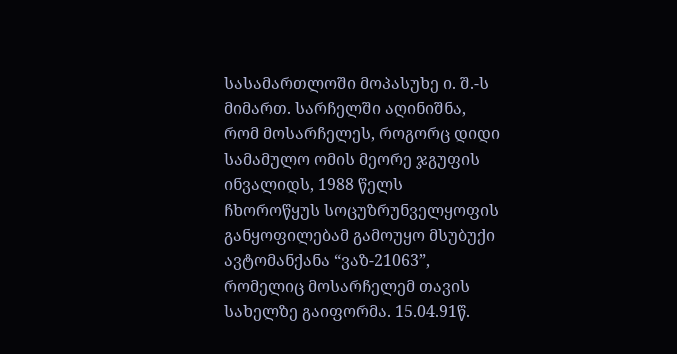სასამართლოში მოპასუხე ი. შ.-ს მიმართ. სარჩელში აღინიშნა, რომ მოსარჩელეს, როგორც დიდი სამამულო ომის მეორე ჯგუფის ინვალიდს, 1988 წელს ჩხოროწყუს სოცუზრუნველყოფის განყოფილებამ გამოუყო მსუბუქი ავტომანქანა “ვაზ-21063”, რომელიც მოსარჩელემ თავის სახელზე გაიფორმა. 15.04.91წ.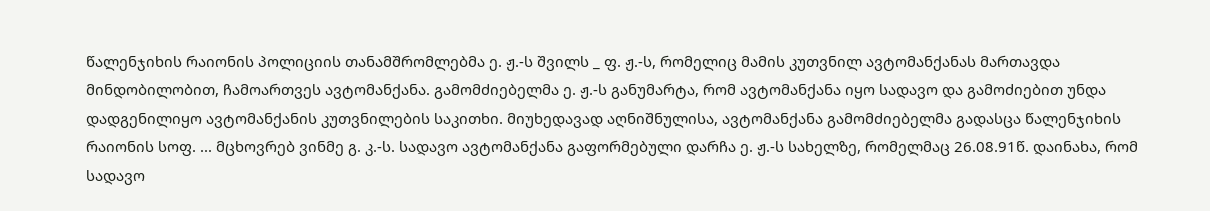წალენჯიხის რაიონის პოლიციის თანამშრომლებმა ე. ჟ.-ს შვილს _ ფ. ჟ.-ს, რომელიც მამის კუთვნილ ავტომანქანას მართავდა მინდობილობით, ჩამოართვეს ავტომანქანა. გამომძიებელმა ე. ჟ.-ს განუმარტა, რომ ავტომანქანა იყო სადავო და გამოძიებით უნდა დადგენილიყო ავტომანქანის კუთვნილების საკითხი. მიუხედავად აღნიშნულისა, ავტომანქანა გამომძიებელმა გადასცა წალენჯიხის რაიონის სოფ. ... მცხოვრებ ვინმე გ. კ.-ს. სადავო ავტომანქანა გაფორმებული დარჩა ე. ჟ.-ს სახელზე, რომელმაც 26.08.91წ. დაინახა, რომ სადავო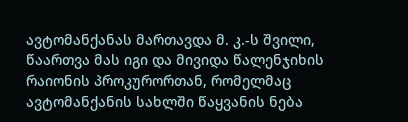ავტომანქანას მართავდა მ. კ.-ს შვილი, წაართვა მას იგი და მივიდა წალენჯიხის რაიონის პროკურორთან, რომელმაც ავტომანქანის სახლში წაყვანის ნება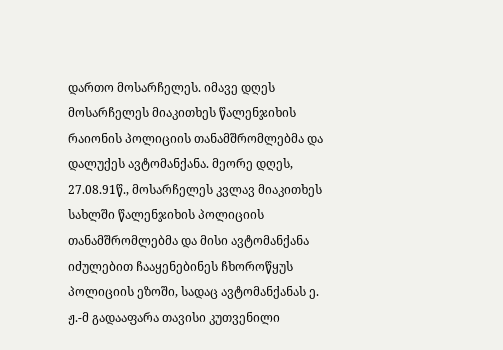დართო მოსარჩელეს. იმავე დღეს მოსარჩელეს მიაკითხეს წალენჯიხის რაიონის პოლიციის თანამშრომლებმა და დალუქეს ავტომანქანა. მეორე დღეს, 27.08.91წ., მოსარჩელეს კვლავ მიაკითხეს სახლში წალენჯიხის პოლიციის თანამშრომლებმა და მისი ავტომანქანა იძულებით ჩააყენებინეს ჩხოროწყუს პოლიციის ეზოში, სადაც ავტომანქანას ე. ჟ.-მ გადააფარა თავისი კუთვენილი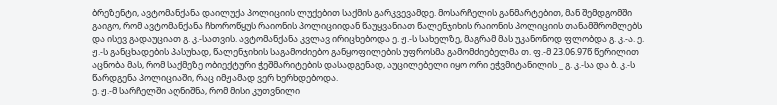ბრეზენტი, ავტომანქანა დაილუქა პოლიციის ლუქებით საქმის გარკვევამდე. მოსარჩელის განმარტებით, მან შემდგომში გაიგო, რომ ავტომანქანა ჩხოროწყუს რაიონის პოლიციიდან წაუყვანიათ წალენჯიხის რაიონის პოლიციის თანამშრომლებს და ისევ გადაუციათ გ. კ.-სათვის. ავტომანქანა კვლავ ირიცხებოდა ე. ჟ.-ს სახელზე, მაგრამ მას უკანონოდ ფლობდა გ. კ.-ა. ე. ჟ.-ს განცხადების პასუხად, წალენჯიხის საგამოძიებო განყოფილების უფროსმა გამომძიებელმა თ. ფ.-მ 23.06.97წ წერილით აცნობა მას, რომ საქმეზე ობიექტური ჭეშმარიტების დასადგენად, აუცილებელი იყო ორი ეჭვმიტანილის _ გ. კ.-სა და ბ. კ.-ს წარდგენა პოლიციაში, რაც იმჟამად ვერ ხერხდებოდა.
ე. ჟ.-მ სარჩელში აღნიშნა, რომ მისი კუთვნილი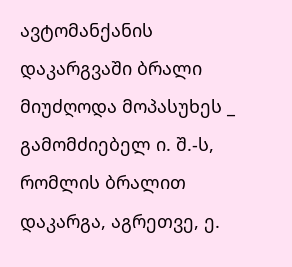ავტომანქანის დაკარგვაში ბრალი მიუძღოდა მოპასუხეს _ გამომძიებელ ი. შ.-ს, რომლის ბრალით დაკარგა, აგრეთვე, ე.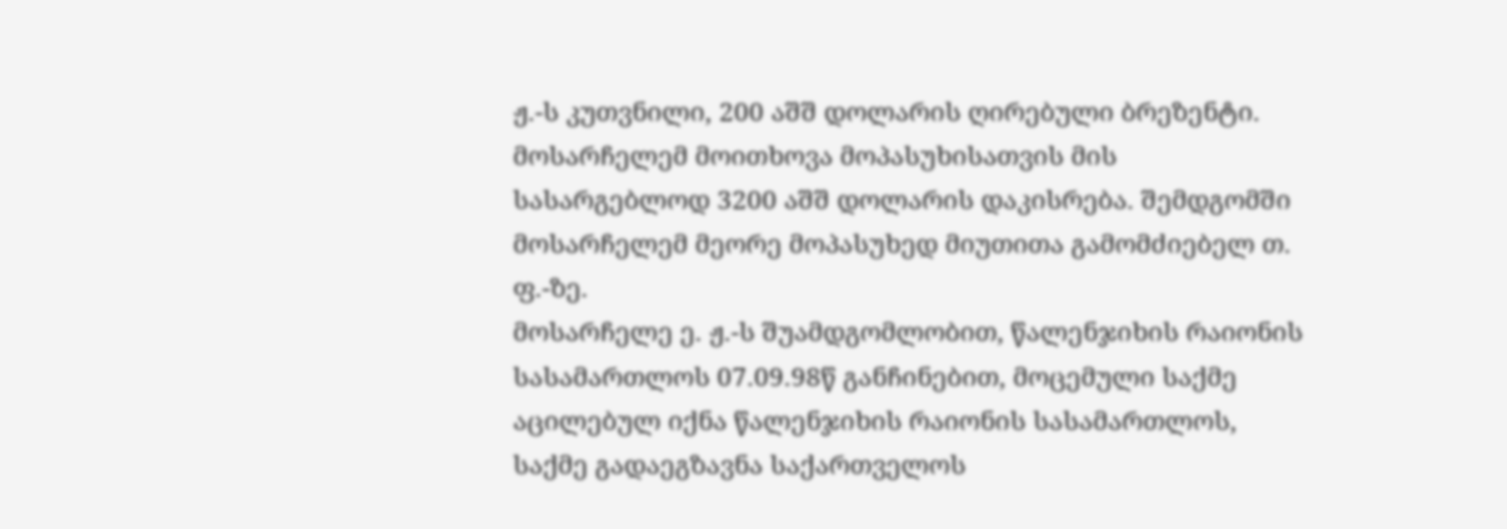ჟ.-ს კუთვნილი, 200 აშშ დოლარის ღირებული ბრეზენტი. მოსარჩელემ მოითხოვა მოპასუხისათვის მის სასარგებლოდ 3200 აშშ დოლარის დაკისრება. შემდგომში მოსარჩელემ მეორე მოპასუხედ მიუთითა გამომძიებელ თ. ფ.-ზე.
მოსარჩელე ე. ჟ.-ს შუამდგომლობით, წალენჯიხის რაიონის სასამართლოს 07.09.98წ განჩინებით, მოცემული საქმე აცილებულ იქნა წალენჯიხის რაიონის სასამართლოს, საქმე გადაეგზავნა საქართველოს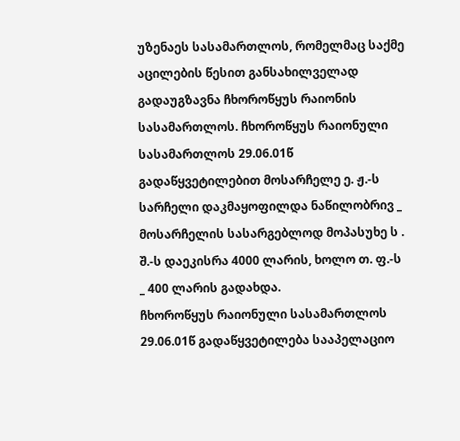უზენაეს სასამართლოს, რომელმაც საქმე აცილების წესით განსახილველად გადაუგზავნა ჩხოროწყუს რაიონის სასამართლოს. ჩხოროწყუს რაიონული სასამართლოს 29.06.01წ გადაწყვეტილებით მოსარჩელე ე. ჟ.-ს სარჩელი დაკმაყოფილდა ნაწილობრივ _ მოსარჩელის სასარგებლოდ მოპასუხე ს . შ.-ს დაეკისრა 4000 ლარის, ხოლო თ. ფ.-ს _ 400 ლარის გადახდა.
ჩხოროწყუს რაიონული სასამართლოს 29.06.01წ გადაწყვეტილება სააპელაციო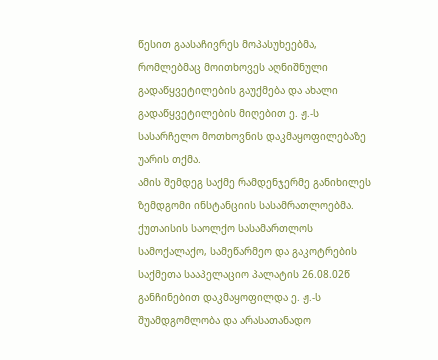წესით გაასაჩივრეს მოპასუხეებმა, რომლებმაც მოითხოვეს აღნიშნული გადაწყვეტილების გაუქმება და ახალი გადაწყვეტილების მიღებით ე. ჟ.-ს სასარჩელო მოთხოვნის დაკმაყოფილებაზე უარის თქმა.
ამის შემდეგ საქმე რამდენჯერმე განიხილეს ზემდგომი ინსტანციის სასამრათლოებმა.
ქუთაისის საოლქო სასამართლოს სამოქალაქო, სამეწარმეო და გაკოტრების საქმეთა სააპელაციო პალატის 26.08.02წ განჩინებით დაკმაყოფილდა ე. ჟ.-ს შუამდგომლობა და არასათანადო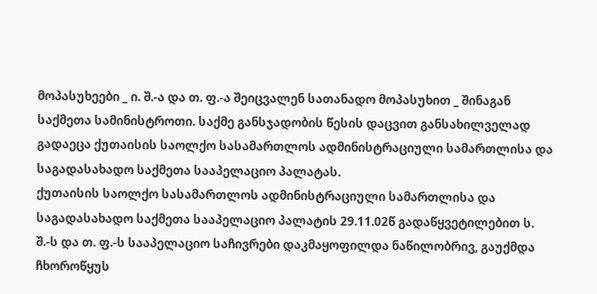მოპასუხეები _ ი. შ.-ა და თ. ფ.-ა შეიცვალენ სათანადო მოპასუხით _ შინაგან საქმეთა სამინისტროთი. საქმე განსჯადობის წესის დაცვით განსახილველად გადაეცა ქუთაისის საოლქო სასამართლოს ადმინისტრაციული სამართლისა და საგადასახადო საქმეთა სააპელაციო პალატას.
ქუთაისის საოლქო სასამართლოს ადმინისტრაციული სამართლისა და საგადასახადო საქმეთა სააპელაციო პალატის 29.11.02წ გადაწყვეტილებით ს. შ.-ს და თ. ფ.-ს სააპელაციო საჩივრები დაკმაყოფილდა ნაწილობრივ, გაუქმდა ჩხოროწყუს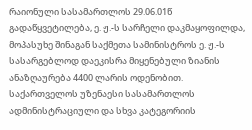რაიონული სასამართლოს 29.06.01წ გადაწყვეტილება, ე. ჟ.-ს სარჩელი დაკმაყოფილდა, მოპასუხე შინაგან საქმეთა სამინისტროს ე. ჟ.-ს სასარგებლოდ დაეკისრა მიყენებული ზიანის ანაზღაურება 4400 ლარის ოდენობით.
საქართველოს უზენაესი სასამართლოს ადმინისტრაციული და სხვა კატეგორიის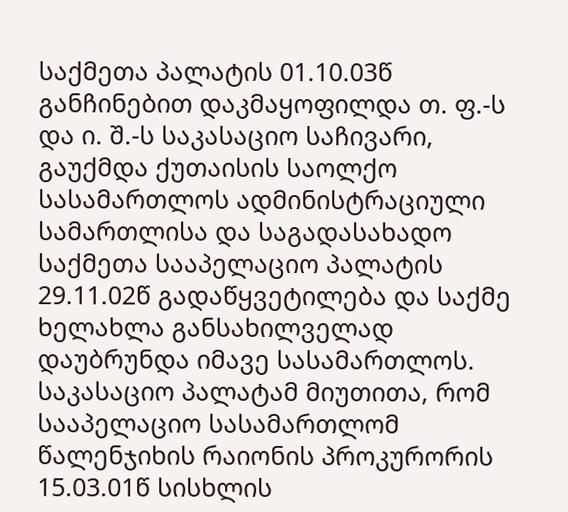საქმეთა პალატის 01.10.03წ განჩინებით დაკმაყოფილდა თ. ფ.-ს და ი. შ.-ს საკასაციო საჩივარი, გაუქმდა ქუთაისის საოლქო სასამართლოს ადმინისტრაციული სამართლისა და საგადასახადო საქმეთა სააპელაციო პალატის 29.11.02წ გადაწყვეტილება და საქმე ხელახლა განსახილველად დაუბრუნდა იმავე სასამართლოს.
საკასაციო პალატამ მიუთითა, რომ სააპელაციო სასამართლომ წალენჯიხის რაიონის პროკურორის 15.03.01წ სისხლის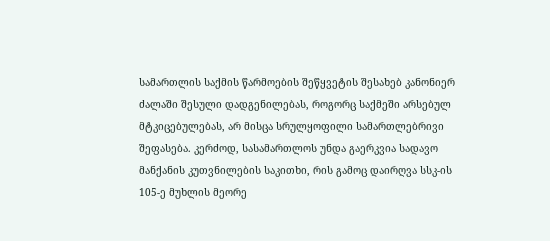სამართლის საქმის წარმოების შეწყვეტის შესახებ კანონიერ ძალაში შესული დადგენილებას, როგორც საქმეში არსებულ მტკიცებულებას, არ მისცა სრულყოფილი სამართლებრივი შეფასება. კერძოდ, სასამართლოს უნდა გაერკვია სადავო მანქანის კუთვნილების საკითხი, რის გამოც დაირღვა სსკ-ის 105-ე მუხლის მეორე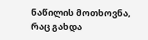ნაწილის მოთხოვნა, რაც გახდა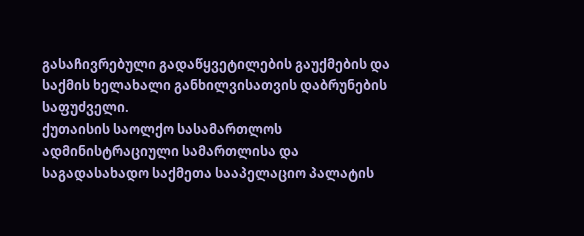გასაჩივრებული გადაწყვეტილების გაუქმების და საქმის ხელახალი განხილვისათვის დაბრუნების საფუძველი.
ქუთაისის საოლქო სასამართლოს ადმინისტრაციული სამართლისა და საგადასახადო საქმეთა სააპელაციო პალატის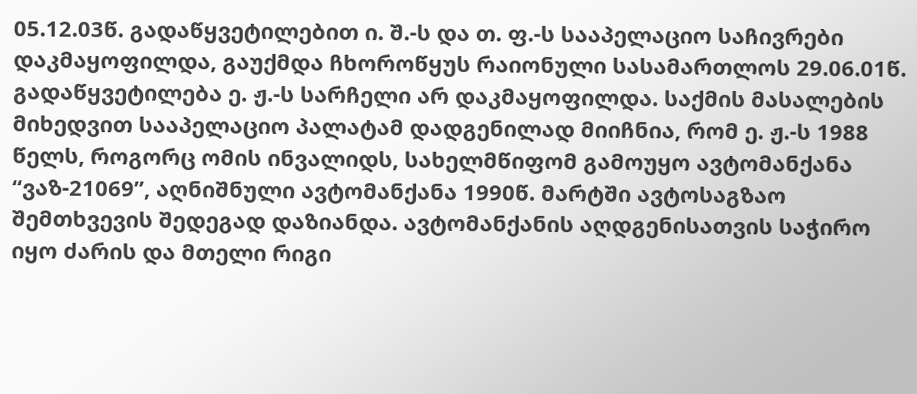05.12.03წ. გადაწყვეტილებით ი. შ.-ს და თ. ფ.-ს სააპელაციო საჩივრები დაკმაყოფილდა, გაუქმდა ჩხოროწყუს რაიონული სასამართლოს 29.06.01წ. გადაწყვეტილება ე. ჟ.-ს სარჩელი არ დაკმაყოფილდა. საქმის მასალების მიხედვით სააპელაციო პალატამ დადგენილად მიიჩნია, რომ ე. ჟ.-ს 1988 წელს, როგორც ომის ინვალიდს, სახელმწიფომ გამოუყო ავტომანქანა “ვაზ-21069”, აღნიშნული ავტომანქანა 1990წ. მარტში ავტოსაგზაო შემთხვევის შედეგად დაზიანდა. ავტომანქანის აღდგენისათვის საჭირო იყო ძარის და მთელი რიგი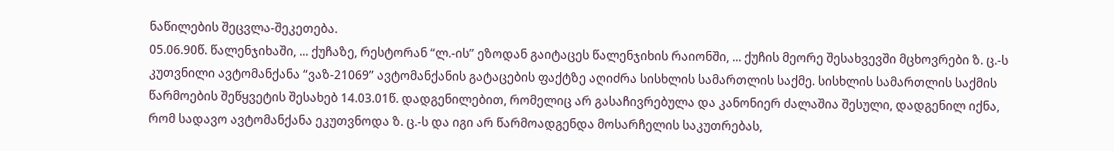ნაწილების შეცვლა-შეკეთება.
05.06.90წ. წალენჯიხაში, ... ქუჩაზე, რესტორან “ლ.-ის” ეზოდან გაიტაცეს წალენჯიხის რაიონში, ... ქუჩის მეორე შესახვევში მცხოვრები ზ. ც.-ს კუთვნილი ავტომანქანა “ვაზ-21069” ავტომანქანის გატაცების ფაქტზე აღიძრა სისხლის სამართლის საქმე. სისხლის სამართლის საქმის წარმოების შეწყვეტის შესახებ 14.03.01წ. დადგენილებით, რომელიც არ გასაჩივრებულა და კანონიერ ძალაშია შესული, დადგენილ იქნა, რომ სადავო ავტომანქანა ეკუთვნოდა ზ. ც.-ს და იგი არ წარმოადგენდა მოსარჩელის საკუთრებას,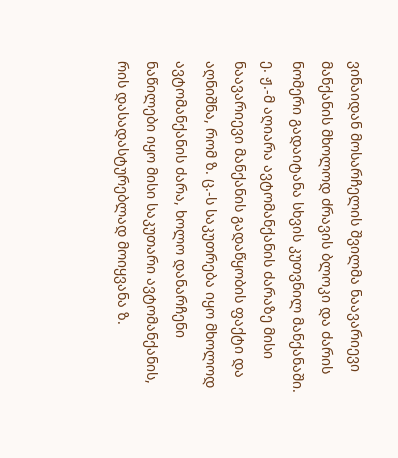ვინაიდან მოსარჩელის შვილმა ნაავარიევი მანქანის მხოლოდ ძრავის ბლოკი და ძარის ნომერი გადაიტანა სხვის კუთვნილ მანქანაში. ე. ჟ.-მ აღიარა ავტომანქანის ძარაზე მისი ნაავარიევი მანქანის გადაწყობის ფაქტი და აღნიშნა, რომ ზ. ც.-ს საკუთრება იყო მხოლოდ ავტომანქანის ძარა, ხოლო დანარჩენი ნაწილები იყო მისი საკუთარი ავტომანქანის, რის დასადასტურებლად მოიყვანა ზ.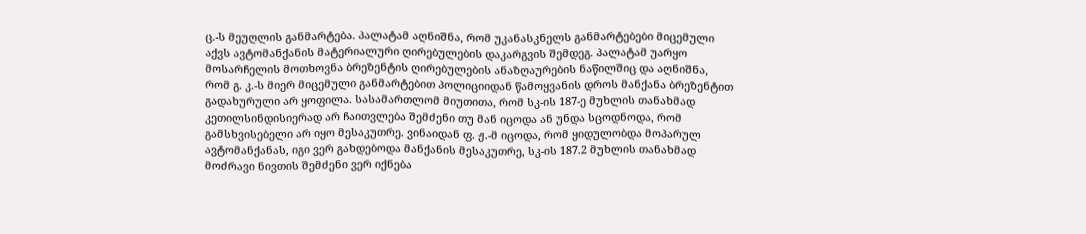ც.-ს მეუღლის განმარტება. პალატამ აღნიშნა, რომ უკანასკნელს განმარტებები მიცემული აქვს ავტომანქანის მატერიალური ღირებულების დაკარგვის შემდეგ. პალატამ უარყო მოსარჩელის მოთხოვნა ბრეზენტის ღირებულების ანაზღაურების ნაწილშიც და აღნიშნა, რომ გ. კ.-ს მიერ მიცემული განმარტებით პოლიციიდან წამოყვანის დროს მანქანა ბრეზენტით გადახურული არ ყოფილა. სასამართლომ მიუთითა, რომ სკ-ის 187-ე მუხლის თანახმად კეთილსინდისიერად არ ჩაითვლება შემძენი თუ მან იცოდა ან უნდა სცოდნოდა, რომ გამსხვისებელი არ იყო მესაკუთრე. ვინაიდან ფ. ჟ.-მ იცოდა, რომ ყიდულობდა მოპარულ ავტომანქანას, იგი ვერ გახდებოდა მანქანის მესაკუთრე, სკ-ის 187.2 მუხლის თანახმად მოძრავი ნივთის შემძენი ვერ იქნება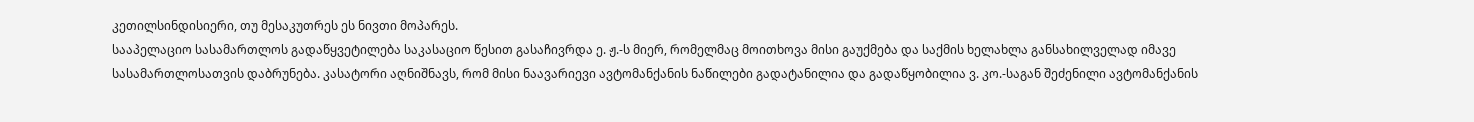კეთილსინდისიერი, თუ მესაკუთრეს ეს ნივთი მოპარეს.
სააპელაციო სასამართლოს გადაწყვეტილება საკასაციო წესით გასაჩივრდა ე. ჟ.-ს მიერ, რომელმაც მოითხოვა მისი გაუქმება და საქმის ხელახლა განსახილველად იმავე სასამართლოსათვის დაბრუნება. კასატორი აღნიშნავს, რომ მისი ნაავარიევი ავტომანქანის ნაწილები გადატანილია და გადაწყობილია ვ. კო.-საგან შეძენილი ავტომანქანის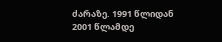ძარაზე. 1991 წლიდან 2001 წლამდე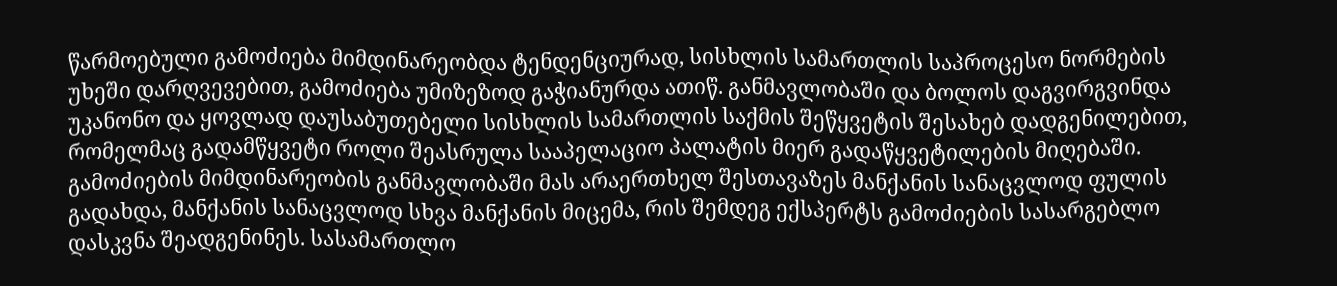წარმოებული გამოძიება მიმდინარეობდა ტენდენციურად, სისხლის სამართლის საპროცესო ნორმების უხეში დარღვევებით, გამოძიება უმიზეზოდ გაჭიანურდა ათიწ. განმავლობაში და ბოლოს დაგვირგვინდა უკანონო და ყოვლად დაუსაბუთებელი სისხლის სამართლის საქმის შეწყვეტის შესახებ დადგენილებით, რომელმაც გადამწყვეტი როლი შეასრულა სააპელაციო პალატის მიერ გადაწყვეტილების მიღებაში. გამოძიების მიმდინარეობის განმავლობაში მას არაერთხელ შესთავაზეს მანქანის სანაცვლოდ ფულის გადახდა, მანქანის სანაცვლოდ სხვა მანქანის მიცემა, რის შემდეგ ექსპერტს გამოძიების სასარგებლო დასკვნა შეადგენინეს. სასამართლო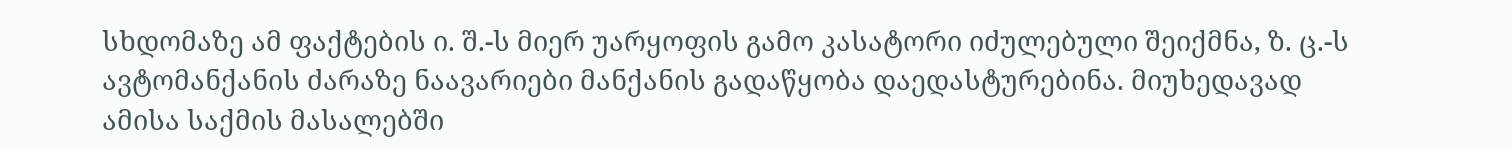სხდომაზე ამ ფაქტების ი. შ.-ს მიერ უარყოფის გამო კასატორი იძულებული შეიქმნა, ზ. ც.-ს ავტომანქანის ძარაზე ნაავარიები მანქანის გადაწყობა დაედასტურებინა. მიუხედავად ამისა საქმის მასალებში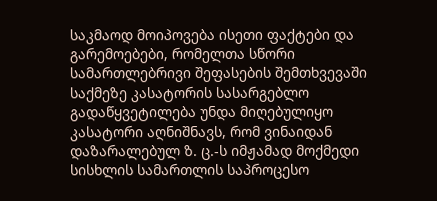საკმაოდ მოიპოვება ისეთი ფაქტები და გარემოებები, რომელთა სწორი სამართლებრივი შეფასების შემთხვევაში საქმეზე კასატორის სასარგებლო გადაწყვეტილება უნდა მიღებულიყო
კასატორი აღნიშნავს, რომ ვინაიდან დაზარალებულ ზ. ც.-ს იმჟამად მოქმედი სისხლის სამართლის საპროცესო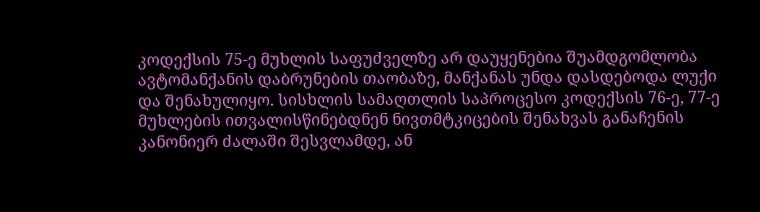კოდექსის 75-ე მუხლის საფუძველზე არ დაუყენებია შუამდგომლობა ავტომანქანის დაბრუნების თაობაზე, მანქანას უნდა დასდებოდა ლუქი და შენახულიყო. სისხლის სამაღთლის საპროცესო კოდექსის 76-ე, 77-ე მუხლების ითვალისწინებდნენ ნივთმტკიცების შენახვას განაჩენის კანონიერ ძალაში შესვლამდე, ან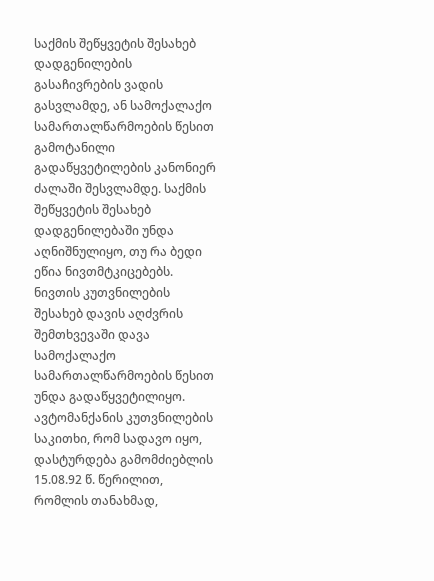საქმის შეწყვეტის შესახებ დადგენილების გასაჩივრების ვადის გასვლამდე, ან სამოქალაქო სამართალწარმოების წესით გამოტანილი გადაწყვეტილების კანონიერ ძალაში შესვლამდე. საქმის შეწყვეტის შესახებ დადგენილებაში უნდა აღნიშნულიყო, თუ რა ბედი ეწია ნივთმტკიცებებს. ნივთის კუთვნილების შესახებ დავის აღძვრის შემთხვევაში დავა სამოქალაქო სამართალწარმოების წესით უნდა გადაწყვეტილიყო. ავტომანქანის კუთვნილების საკითხი, რომ სადავო იყო, დასტურდება გამომძიებლის 15.08.92 წ. წერილით, რომლის თანახმად,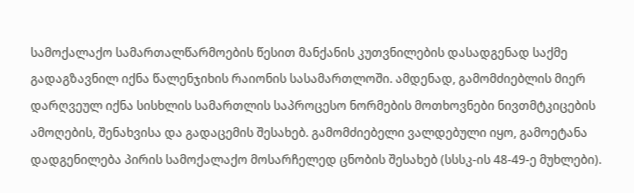სამოქალაქო სამართალწარმოების წესით მანქანის კუთვნილების დასადგენად საქმე გადაგზავნილ იქნა წალენჯიხის რაიონის სასამართლოში. ამდენად, გამომძიებლის მიერ დარღვეულ იქნა სისხლის სამართლის საპროცესო ნორმების მოთხოვნები ნივთმტკიცების ამოღების, შენახვისა და გადაცემის შესახებ. გამომძიებელი ვალდებული იყო, გამოეტანა დადგენილება პირის სამოქალაქო მოსარჩელედ ცნობის შესახებ (სსსკ-ის 48-49-ე მუხლები).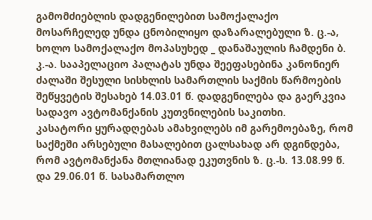გამომძიებლის დადგენილებით სამოქალაქო მოსარჩელედ უნდა ცნობილიყო დაზარალებული ზ. ც.-ა, ხოლო სამოქალაქო მოპასუხედ _ დანაშაულის ჩამდენი ბ. კ.-ა. სააპელაციო პალატას უნდა შეეფასებინა კანონიერ ძალაში შესული სისხლის სამართლის საქმის წარმოების შეწყვეტის შესახებ 14.03.01 წ. დადგენილება და გაერკვია სადავო ავტომანქანის კუთვნილების საკითხი.
კასატორი ყურადღებას ამახვილებს იმ გარემოებაზე, რომ საქმეში არსებული მასალებით ცალსახად არ დგინდება, რომ ავტომანქანა მთლიანად ეკუთვნის ზ. ც.-ს. 13.08.99 წ. და 29.06.01 წ. სასამართლო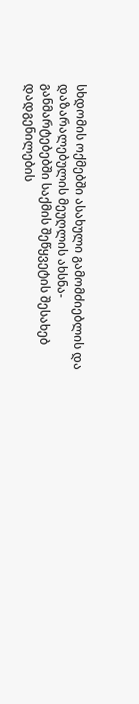სხდომის ოქმებში ასახული გამომძიებლის და დაზარალებულის მეუღლის ახსნა-განმარტებებში საქმის შეწყვეტის შესახებ დადგენილების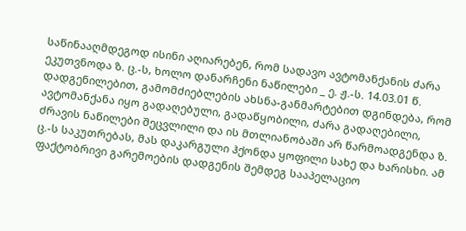საწინააღმდეგოდ ისინი აღიარებენ, რომ სადავო ავტომანქანის ძარა ეკუთვნოდა ზ. ც.-ს, ხოლო დანარჩენი ნაწილები _ ე. ჟ.-ს. 14.03.01 წ. დადგენილებით, გამომძიებლების ახსნა-განმარტებით დგინდება, რომ ავტომანქანა იყო გადაღებული, გადაწყობილი, ძარა გადაღებილი, ძრავის ნაწილები შეცვლილი და ის მთლიანობაში არ წარმოადგენდა ზ. ც.-ს საკუთრებას, მას დაკარგული ჰქონდა ყოფილი სახე და ხარისხი. ამ ფაქტობრივი გარემოების დადგენის შემდეგ სააპელაციო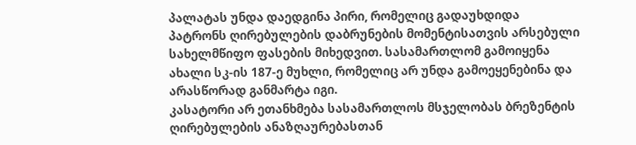პალატას უნდა დაედგინა პირი, რომელიც გადაუხდიდა პატრონს ღირებულების დაბრუნების მომენტისათვის არსებული სახელმწიფო ფასების მიხედვით. სასამართლომ გამოიყენა ახალი სკ-ის 187-ე მუხლი, რომელიც არ უნდა გამოეყენებინა და არასწორად განმარტა იგი.
კასატორი არ ეთანხმება სასამართლოს მსჯელობას ბრეზენტის ღირებულების ანაზღაურებასთან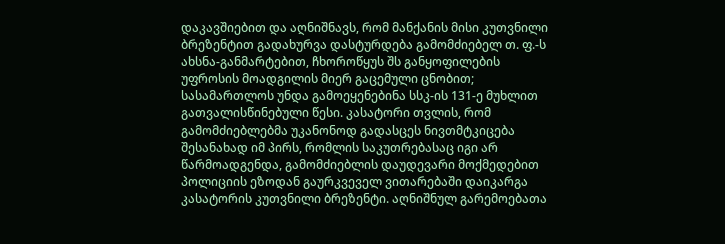დაკავშიებით და აღნიშნავს, რომ მანქანის მისი კუთვნილი ბრეზენტით გადახურვა დასტურდება გამომძიებელ თ. ფ.-ს ახსნა-განმარტებით, ჩხოროწყუს შს განყოფილების უფროსის მოადგილის მიერ გაცემული ცნობით; სასამართლოს უნდა გამოეყენებინა სსკ-ის 131-ე მუხლით გათვალისწინებული წესი. კასატორი თვლის, რომ გამომძიებლებმა უკანონოდ გადასცეს ნივთმტკიცება შესანახად იმ პირს, რომლის საკუთრებასაც იგი არ წარმოადგენდა, გამომძიებლის დაუდევარი მოქმედებით პოლიციის ეზოდან გაურკვეველ ვითარებაში დაიკარგა კასატორის კუთვნილი ბრეზენტი. აღნიშნულ გარემოებათა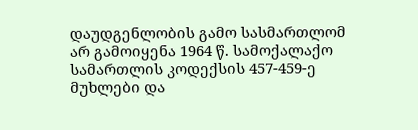დაუდგენლობის გამო სასმართლომ არ გამოიყენა 1964 წ. სამოქალაქო სამართლის კოდექსის 457-459-ე მუხლები და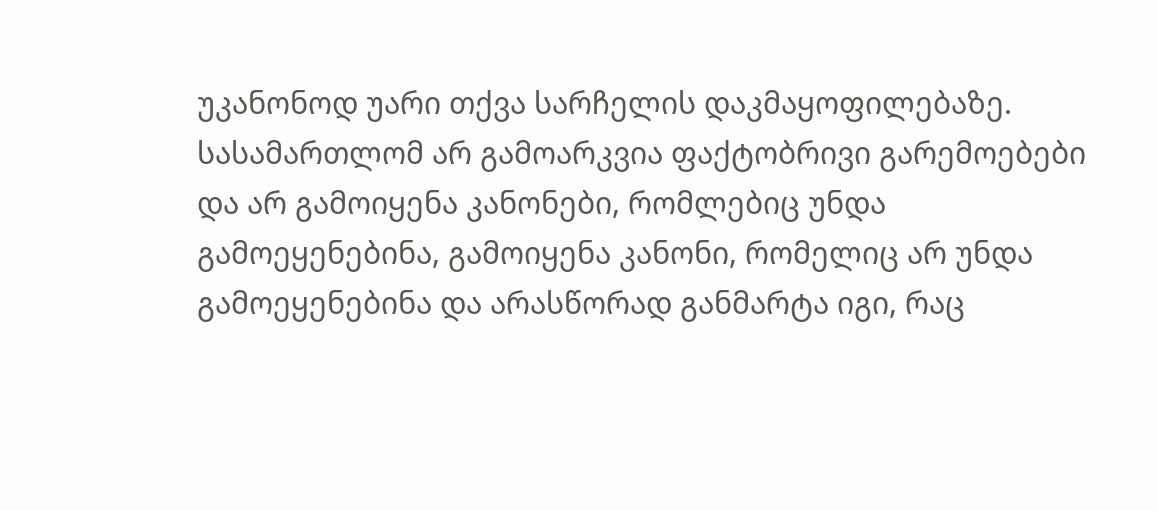უკანონოდ უარი თქვა სარჩელის დაკმაყოფილებაზე. სასამართლომ არ გამოარკვია ფაქტობრივი გარემოებები და არ გამოიყენა კანონები, რომლებიც უნდა გამოეყენებინა, გამოიყენა კანონი, რომელიც არ უნდა გამოეყენებინა და არასწორად განმარტა იგი, რაც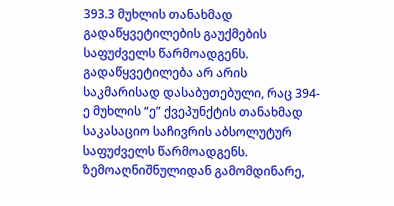393.3 მუხლის თანახმად გადაწყვეტილების გაუქმების საფუძველს წარმოადგენს. გადაწყვეტილება არ არის საკმარისად დასაბუთებული, რაც 394-ე მუხლის “ე” ქვეპუნქტის თანახმად საკასაციო საჩივრის აბსოლუტურ საფუძველს წარმოადგენს. ზემოაღნიშნულიდან გამომდინარე,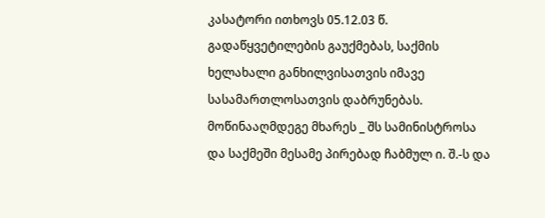კასატორი ითხოვს 05.12.03 წ. გადაწყვეტილების გაუქმებას, საქმის ხელახალი განხილვისათვის იმავე სასამართლოსათვის დაბრუნებას.
მოწინააღმდეგე მხარეს _ შს სამინისტროსა და საქმეში მესამე პირებად ჩაბმულ ი. შ.-ს და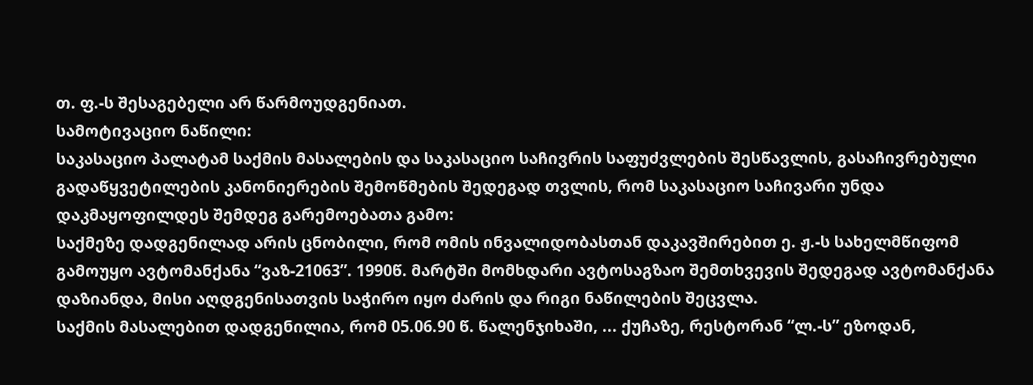თ. ფ.-ს შესაგებელი არ წარმოუდგენიათ.
სამოტივაციო ნაწილი:
საკასაციო პალატამ საქმის მასალების და საკასაციო საჩივრის საფუძვლების შესწავლის, გასაჩივრებული გადაწყვეტილების კანონიერების შემოწმების შედეგად თვლის, რომ საკასაციო საჩივარი უნდა დაკმაყოფილდეს შემდეგ გარემოებათა გამო:
საქმეზე დადგენილად არის ცნობილი, რომ ომის ინვალიდობასთან დაკავშირებით ე. ჟ.-ს სახელმწიფომ გამოუყო ავტომანქანა “ვაზ-21063”. 1990წ. მარტში მომხდარი ავტოსაგზაო შემთხვევის შედეგად ავტომანქანა დაზიანდა, მისი აღდგენისათვის საჭირო იყო ძარის და რიგი ნაწილების შეცვლა.
საქმის მასალებით დადგენილია, რომ 05.06.90 წ. წალენჯიხაში, ... ქუჩაზე, რესტორან “ლ.-ს” ეზოდან,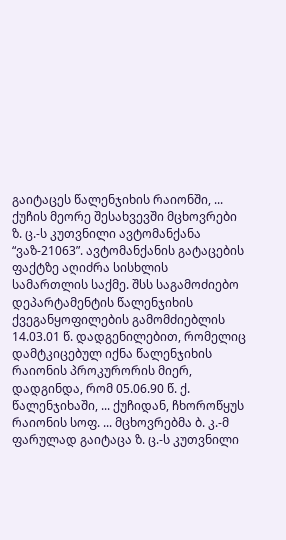გაიტაცეს წალენჯიხის რაიონში, ... ქუჩის მეორე შესახვევში მცხოვრები ზ. ც.-ს კუთვნილი ავტომანქანა “ვაზ-21063”. ავტომანქანის გატაცების ფაქტზე აღიძრა სისხლის სამართლის საქმე. შსს საგამოძიებო დეპარტამენტის წალენჯიხის ქვეგანყოფილების გამომძიებლის 14.03.01 წ. დადგენილებით, რომელიც დამტკიცებულ იქნა წალენჯიხის რაიონის პროკურორის მიერ, დადგინდა, რომ 05.06.90 წ. ქ. წალენჯიხაში, ... ქუჩიდან, ჩხოროწყუს რაიონის სოფ. ... მცხოვრებმა ბ. კ.-მ ფარულად გაიტაცა ზ. ც.-ს კუთვნილი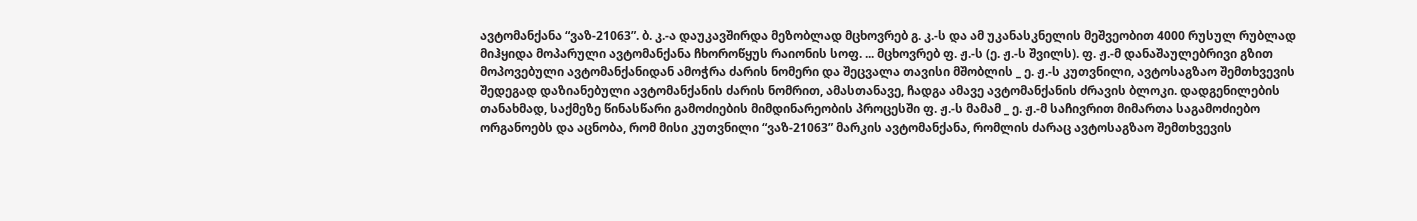ავტომანქანა “ვაზ-21063”. ბ. კ.-ა დაუკავშირდა მეზობლად მცხოვრებ გ. კ.-ს და ამ უკანასკნელის მეშვეობით 4000 რუსულ რუბლად მიჰყიდა მოპარული ავტომანქანა ჩხოროწყუს რაიონის სოფ. ... მცხოვრებ ფ. ჟ.-ს (ე. ჟ.-ს შვილს). ფ. ჟ.-მ დანაშაულებრივი გზით მოპოვებული ავტომანქანიდან ამოჭრა ძარის ნომერი და შეცვალა თავისი მშობლის _ ე. ჟ.-ს კუთვნილი, ავტოსაგზაო შემთხვევის შედეგად დაზიანებული ავტომანქანის ძარის ნომრით, ამასთანავე, ჩადგა ამავე ავტომანქანის ძრავის ბლოკი. დადგენილების თანახმად, საქმეზე წინასწარი გამოძიების მიმდინარეობის პროცესში ფ. ჟ.-ს მამამ _ ე. ჟ.-მ საჩივრით მიმართა საგამოძიებო ორგანოებს და აცნობა, რომ მისი კუთვნილი “ვაზ-21063” მარკის ავტომანქანა, რომლის ძარაც ავტოსაგზაო შემთხვევის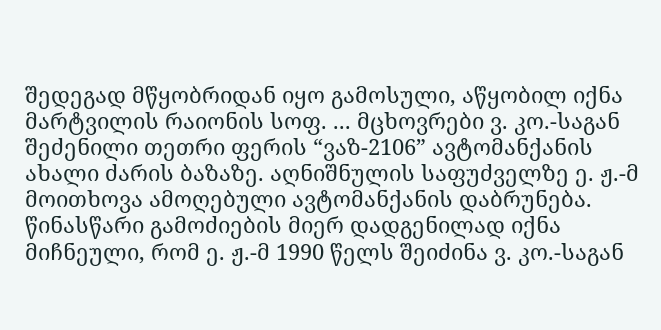შედეგად მწყობრიდან იყო გამოსული, აწყობილ იქნა მარტვილის რაიონის სოფ. ... მცხოვრები ვ. კო.-საგან შეძენილი თეთრი ფერის “ვაზ-2106” ავტომანქანის ახალი ძარის ბაზაზე. აღნიშნულის საფუძველზე ე. ჟ.-მ მოითხოვა ამოღებული ავტომანქანის დაბრუნება. წინასწარი გამოძიების მიერ დადგენილად იქნა მიჩნეული, რომ ე. ჟ.-მ 1990 წელს შეიძინა ვ. კო.-საგან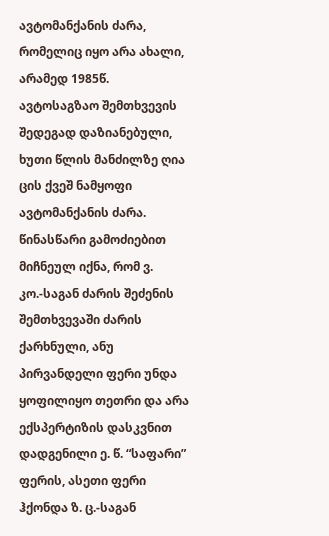ავტომანქანის ძარა, რომელიც იყო არა ახალი, არამედ 1985წ. ავტოსაგზაო შემთხვევის შედეგად დაზიანებული, ხუთი წლის მანძილზე ღია ცის ქვეშ ნამყოფი ავტომანქანის ძარა. წინასწარი გამოძიებით მიჩნეულ იქნა, რომ ვ. კო.-საგან ძარის შეძენის შემთხვევაში ძარის ქარხნული, ანუ პირვანდელი ფერი უნდა ყოფილიყო თეთრი და არა ექსპერტიზის დასკვნით დადგენილი ე. წ. “საფარი” ფერის, ასეთი ფერი ჰქონდა ზ. ც.-საგან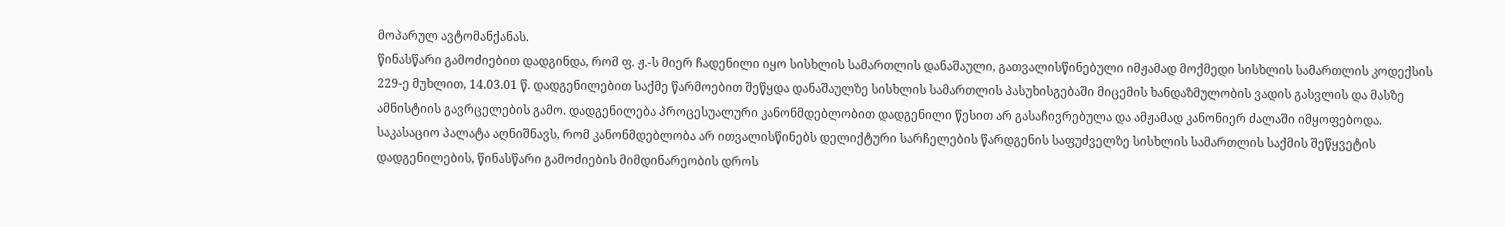მოპარულ ავტომანქანას.
წინასწარი გამოძიებით დადგინდა, რომ ფ. ჟ.-ს მიერ ჩადენილი იყო სისხლის სამართლის დანაშაული, გათვალისწინებული იმჟამად მოქმედი სისხლის სამართლის კოდექსის 229-ე მუხლით, 14.03.01 წ. დადგენილებით საქმე წარმოებით შეწყდა დანაშაულზე სისხლის სამართლის პასუხისგებაში მიცემის ხანდაზმულობის ვადის გასვლის და მასზე ამნისტიის გავრცელების გამო. დადგენილება პროცესუალური კანონმდებლობით დადგენილი წესით არ გასაჩივრებულა და ამჟამად კანონიერ ძალაში იმყოფებოდა.
საკასაციო პალატა აღნიშნავს, რომ კანონმდებლობა არ ითვალისწინებს დელიქტური სარჩელების წარდგენის საფუძველზე სისხლის სამართლის საქმის შეწყვეტის დადგენილების, წინასწარი გამოძიების მიმდინარეობის დროს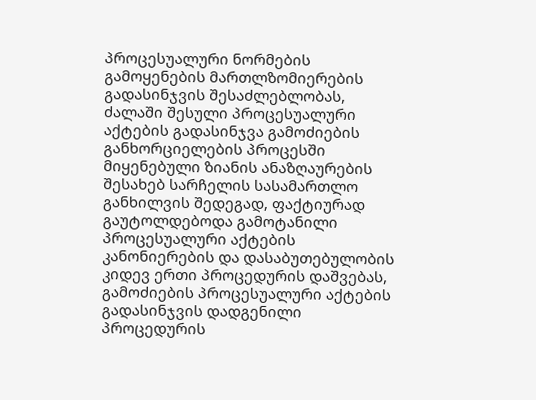პროცესუალური ნორმების გამოყენების მართლზომიერების გადასინჯვის შესაძლებლობას, ძალაში შესული პროცესუალური აქტების გადასინჯვა გამოძიების განხორციელების პროცესში მიყენებული ზიანის ანაზღაურების შესახებ სარჩელის სასამართლო განხილვის შედეგად, ფაქტიურად გაუტოლდებოდა გამოტანილი პროცესუალური აქტების კანონიერების და დასაბუთებულობის კიდევ ერთი პროცედურის დაშვებას, გამოძიების პროცესუალური აქტების გადასინჯვის დადგენილი პროცედურის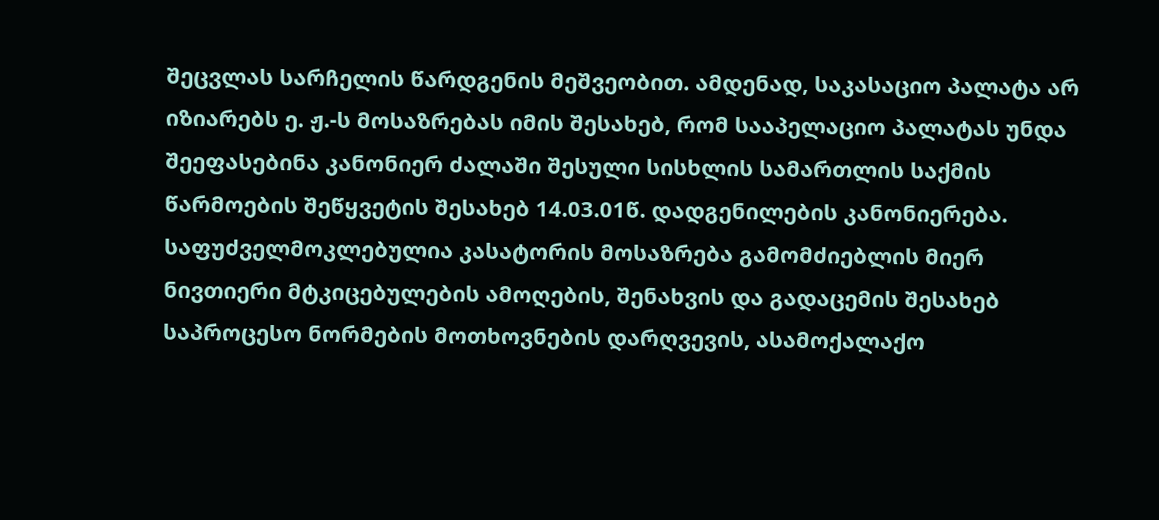შეცვლას სარჩელის წარდგენის მეშვეობით. ამდენად, საკასაციო პალატა არ იზიარებს ე. ჟ.-ს მოსაზრებას იმის შესახებ, რომ სააპელაციო პალატას უნდა შეეფასებინა კანონიერ ძალაში შესული სისხლის სამართლის საქმის წარმოების შეწყვეტის შესახებ 14.03.01წ. დადგენილების კანონიერება. საფუძველმოკლებულია კასატორის მოსაზრება გამომძიებლის მიერ ნივთიერი მტკიცებულების ამოღების, შენახვის და გადაცემის შესახებ საპროცესო ნორმების მოთხოვნების დარღვევის, ასამოქალაქო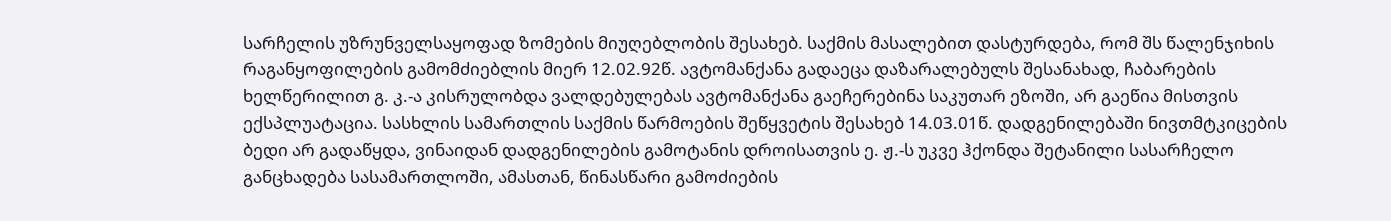სარჩელის უზრუნველსაყოფად ზომების მიუღებლობის შესახებ. საქმის მასალებით დასტურდება, რომ შს წალენჯიხის რაგანყოფილების გამომძიებლის მიერ 12.02.92წ. ავტომანქანა გადაეცა დაზარალებულს შესანახად, ჩაბარების ხელწერილით გ. კ.-ა კისრულობდა ვალდებულებას ავტომანქანა გაეჩერებინა საკუთარ ეზოში, არ გაეწია მისთვის ექსპლუატაცია. სასხლის სამართლის საქმის წარმოების შეწყვეტის შესახებ 14.03.01წ. დადგენილებაში ნივთმტკიცების ბედი არ გადაწყდა, ვინაიდან დადგენილების გამოტანის დროისათვის ე. ჟ.-ს უკვე ჰქონდა შეტანილი სასარჩელო განცხადება სასამართლოში, ამასთან, წინასწარი გამოძიების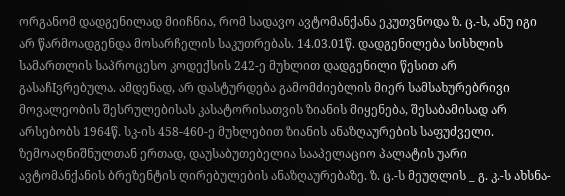ორგანომ დადგენილად მიიჩნია, რომ სადავო ავტომანქანა ეკუთვნოდა ზ. ც.-ს, ანუ იგი არ წარმოადგენდა მოსარჩელის საკუთრებას. 14.03.01წ. დადგენილება სისხლის სამართლის საპროცესო კოდექსის 242-ე მუხლით დადგენილი წესით არ გასაჩIვრებულა. ამდენად, არ დასტურდება გამომძიებლის მიერ სამსახურებრივი მოვალეობის შესრულებისას კასატორისათვის ზიანის მიყენება, შესაბამისად არ არსებობს 1964წ. სკ-ის 458-460-ე მუხლებით ზიანის ანაზღაურების საფუძველი.
ზემოაღნიშნულთან ერთად, დაუსაბუთებელია სააპელაციო პალატის უარი ავტომანქანის ბრეზენტის ღირებულების ანაზღაურებაზე. ზ. ც.-ს მეუღლის _ გ. კ.-ს ახსნა-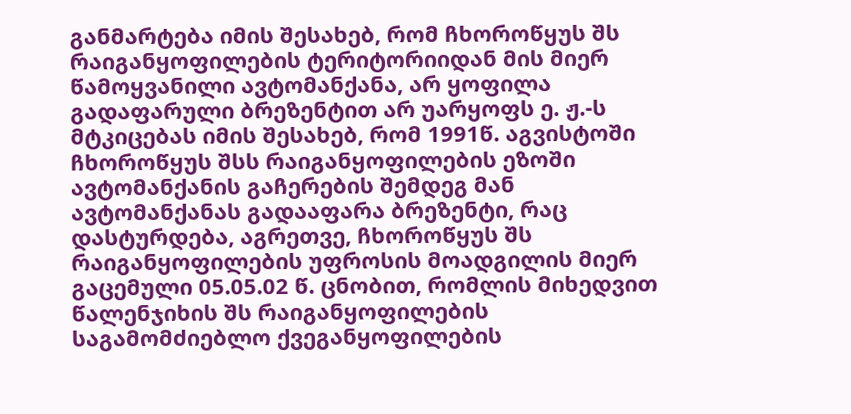განმარტება იმის შესახებ, რომ ჩხოროწყუს შს რაიგანყოფილების ტერიტორიიდან მის მიერ წამოყვანილი ავტომანქანა, არ ყოფილა გადაფარული ბრეზენტით არ უარყოფს ე. ჟ.-ს მტკიცებას იმის შესახებ, რომ 1991წ. აგვისტოში ჩხოროწყუს შსს რაიგანყოფილების ეზოში ავტომანქანის გაჩერების შემდეგ მან ავტომანქანას გადააფარა ბრეზენტი, რაც დასტურდება, აგრეთვე, ჩხოროწყუს შს რაიგანყოფილების უფროსის მოადგილის მიერ გაცემული 05.05.02 წ. ცნობით, რომლის მიხედვით წალენჯიხის შს რაიგანყოფილების საგამომძიებლო ქვეგანყოფილების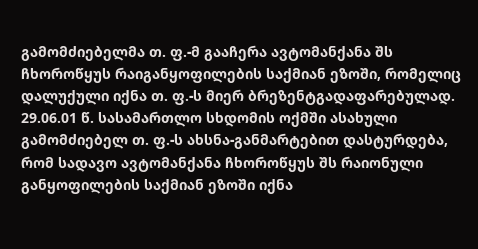გამომძიებელმა თ. ფ.-მ გააჩერა ავტომანქანა შს ჩხოროწყუს რაიგანყოფილების საქმიან ეზოში, რომელიც დალუქული იქნა თ. ფ.-ს მიერ ბრეზენტგადაფარებულად. 29.06.01 წ. სასამართლო სხდომის ოქმში ასახული გამომძიებელ თ. ფ.-ს ახსნა-განმარტებით დასტურდება, რომ სადავო ავტომანქანა ჩხოროწყუს შს რაიონული განყოფილების საქმიან ეზოში იქნა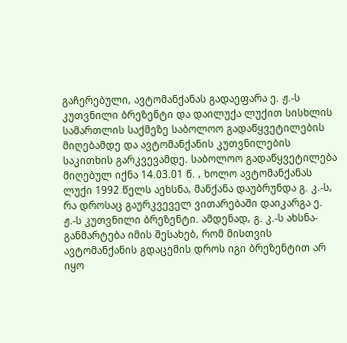გაჩერებული, ავტომანქანას გადაეფარა ე. ჟ.-ს კუთვნილი ბრეზენტი და დაილუქა ლუქით სისხლის სამართლის საქმეზე საბოლოო გადაწყვეტილების მიღებამდე და ავტომანქანის კუთვნილების საკითხის გარკვევამდე. საბოლოო გადაწყვეტილება მიღებულ იქნა 14.03.01 წ. , ხოლო ავტომანქანას ლუქი 1992 წელს აეხსნა, მანქანა დაუბრუნდა გ. კ.-ს, რა დროსაც გაურკვეველ ვითარებაში დაიკარგა ე. ჟ.-ს კუთვნილი ბრეზენტი. ამდენად, გ. კ.-ს ახსნა-განმარტება იმის შესახებ, რომ მისთვის ავტომანქანის გდაცემის დროს იგი ბრეზენტით არ იყო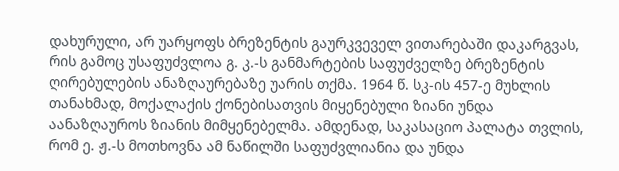დახურული, არ უარყოფს ბრეზენტის გაურკვეველ ვითარებაში დაკარგვას, რის გამოც უსაფუძვლოა გ. კ.-ს განმარტების საფუძველზე ბრეზენტის ღირებულების ანაზღაურებაზე უარის თქმა. 1964 წ. სკ-ის 457-ე მუხლის თანახმად, მოქალაქის ქონებისათვის მიყენებული ზიანი უნდა აანაზღაუროს ზიანის მიმყენებელმა. ამდენად, საკასაციო პალატა თვლის, რომ ე. ჟ.-ს მოთხოვნა ამ ნაწილში საფუძვლიანია და უნდა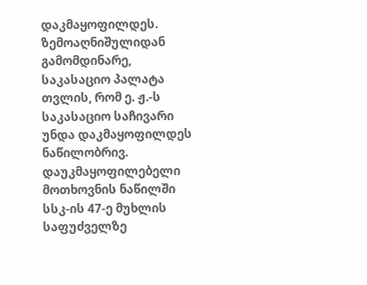დაკმაყოფილდეს.
ზემოაღნიშულიდან გამომდინარე, საკასაციო პალატა თვლის, რომ ე. ჟ.-ს საკასაციო საჩივარი უნდა დაკმაყოფილდეს ნაწილობრივ. დაუკმაყოფილებელი მოთხოვნის ნაწილში სსკ-ის 47-ე მუხლის საფუძველზე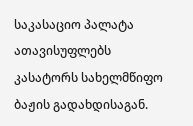საკასაციო პალატა ათავისუფლებს კასატორს სახელმწიფო ბაჟის გადახდისაგან.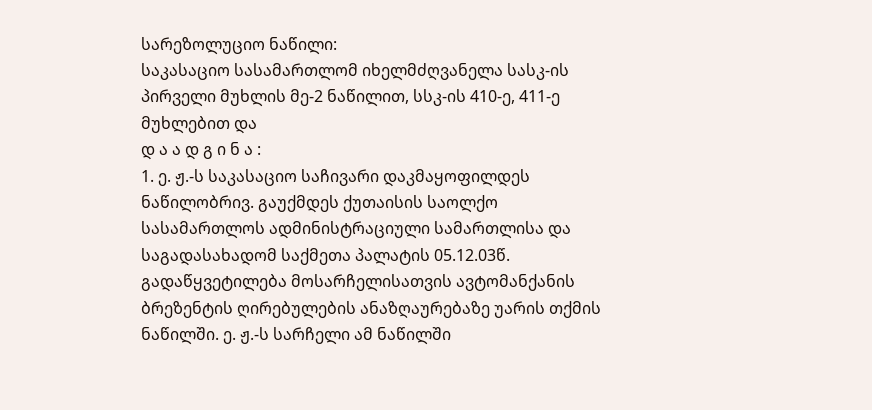სარეზოლუციო ნაწილი:
საკასაციო სასამართლომ იხელმძღვანელა სასკ-ის პირველი მუხლის მე-2 ნაწილით, სსკ-ის 410-ე, 411-ე მუხლებით და
დ ა ა დ გ ი ნ ა :
1. ე. ჟ.-ს საკასაციო საჩივარი დაკმაყოფილდეს ნაწილობრივ. გაუქმდეს ქუთაისის საოლქო სასამართლოს ადმინისტრაციული სამართლისა და საგადასახადომ საქმეთა პალატის 05.12.03წ. გადაწყვეტილება მოსარჩელისათვის ავტომანქანის ბრეზენტის ღირებულების ანაზღაურებაზე უარის თქმის ნაწილში. ე. ჟ.-ს სარჩელი ამ ნაწილში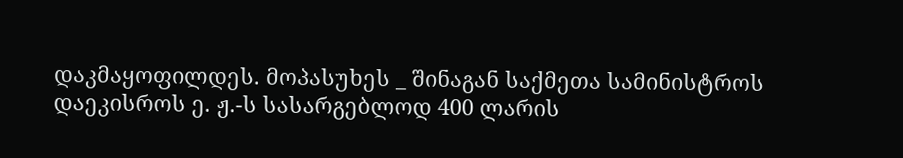დაკმაყოფილდეს. მოპასუხეს _ შინაგან საქმეთა სამინისტროს დაეკისროს ე. ჟ.-ს სასარგებლოდ 400 ლარის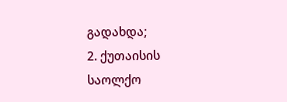გადახდა;
2. ქუთაისის საოლქო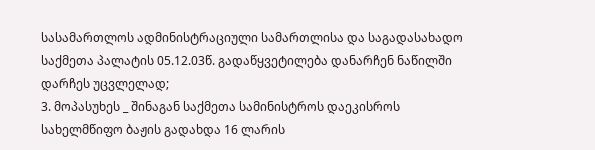სასამართლოს ადმინისტრაციული სამართლისა და საგადასახადო საქმეთა პალატის 05.12.03წ. გადაწყვეტილება დანარჩენ ნაწილში დარჩეს უცვლელად;
3. მოპასუხეს _ შინაგან საქმეთა სამინისტროს დაეკისროს სახელმწიფო ბაჟის გადახდა 16 ლარის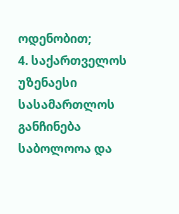ოდენობით;
4. საქართველოს უზენაესი სასამართლოს განჩინება საბოლოოა და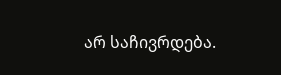არ საჩივრდება.